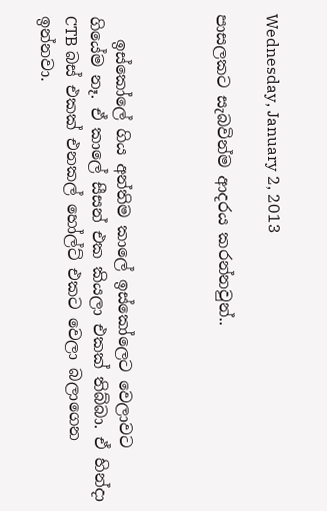Wednesday, January 2, 2013

පාසලකට සැබවින්ම ආදරය කරන්නවුන්..



   ඉස්කෝලේ ගිය අන්තිම කාලේ ඉස්කෝලෙට වෙලාවට ගියේම නෑ. ඒ කාලේ සීසන් එක කියලා එකක් තිබ්බා. ඒ හින්දා CTB බස් එකක් එනකල් හෝල්ට් එකට වෙලා බලාගෙන ඉන්නවා.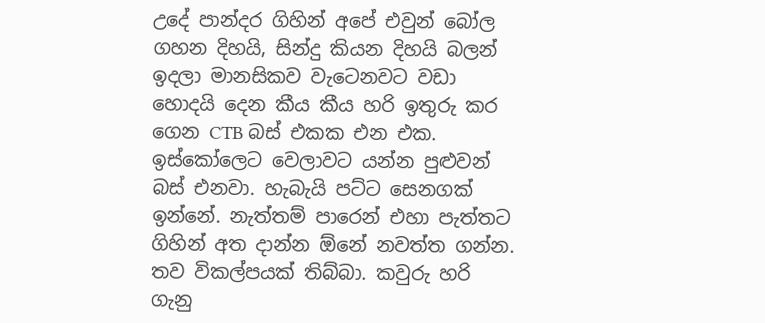උදේ පාන්දර ගිහින් අපේ එවුන් බෝල ගහන දිහයි, සින්දු කියන දිහයි බලන් ඉදලා මානසිකව වැටෙනවට වඩා හොදයි දෙන කීය කීය හරි ඉතුරු කර ගෙන CTB බස් එකක එන එක. ඉස්කෝලෙට වෙලාවට යන්න පුළුවන් බස් එනවා. හැබැයි පට්ට සෙනගක් ඉන්නේ. නැත්තම් පාරෙන් එහා පැත්තට ගිහින් අත දාන්න ඕනේ නවත්ත ගන්න. තව විකල්පයක් තිබ්බා. කවුරු හරි ගැනු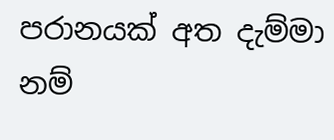පරානයක් අත දැම්මා නම්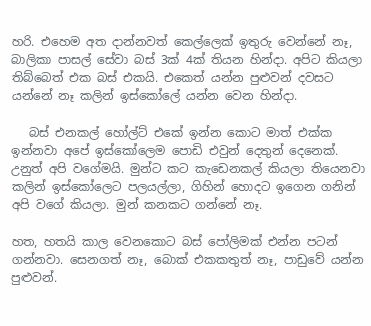හරි. එහෙම අත දාන්නවත් කෙල්ලෙක් ඉතුරු වෙන්නේ නෑ, බාලිකා පාසල් සේවා බස් 3ක් 4ක් තියන හින්දා. අපිට කියලා තිබ්බෙත් එක බස් එකයි. එකෙත් යන්න පුළුවන් දවසට යන්නේ නෑ කලින් ඉස්කෝලේ යන්න වෙන හින්දා.

   බස් එනකල් හෝල්ට් එකේ ඉන්න කොට මාත් එක්ක ඉන්නවා අපේ ඉස්කෝලෙම පොඩි එවුන් දෙතුන් දෙනෙක්. උනුත් අපි වගේමයි. මුන්ට කට කැඩෙනකල් කියලා තියෙනවා කලින් ඉස්කෝලෙට පලයල්ලා, ගිහින් හොදට ඉගෙන ගනින් අපි වගේ කියලා. මුන් කනකට ගන්නේ නෑ.

හත, හතයි කාල වෙනකොට බස් පෝලිමක් එන්න පටන් ගන්නවා. සෙනගත් නෑ, බොක් එකකතුත් නෑ, පාඩුවේ යන්න පුළුවන්.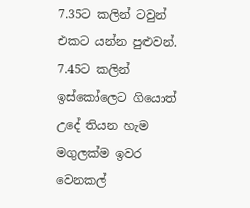7.35ට කලින් ටවුන් එකට යන්න පුළුවන්. 7.45ට කලින් ඉස්කෝලෙට ගියොත් උදේ තියන හැම මගුලක්ම ඉවර වෙනකල්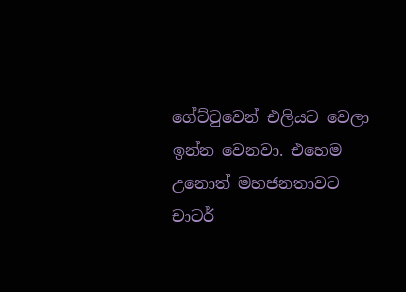ගේට්ටුවෙන් එලියට වෙලා ඉන්න වෙනවා. එහෙම උනොත් මහජනතාවට චාටර්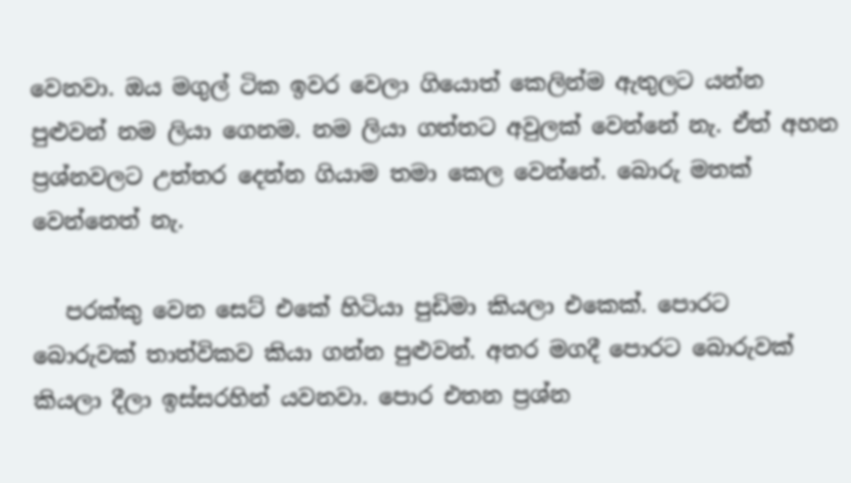වෙනවා. ඔය මගුල් ටික ඉවර වෙලා ගියොත් කෙලින්ම ඇතුලට යන්න පුළුවන් නම ලියා ගෙනම. නම ලියා ගත්තට අවුලක් වෙන්නේ නැ. ඒත් අහන ප්‍රශ්නවලට උත්තර දෙන්න ගියාම තමා කෙල වෙන්නේ. බොරු මතක් වෙන්නෙත් නැ.

   පරක්කු වෙන සෙට් එකේ හිටියා පුඩිමා කියලා එකෙක්. පොරට බොරුවක් තාත්විකව කියා ගන්න පුළුවන්. අතර මගදී පොරට බොරුවක් කියලා දීලා ඉස්සරහින් යවනවා. පොර එතන ප්‍රශ්න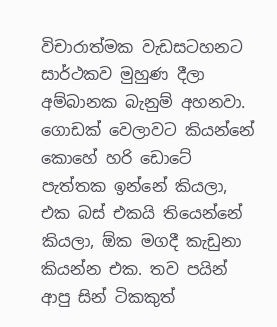විචාරාත්මක වැඩසටහනට සාර්ථකව මුහුණ දීලා අම්බානක බැනුම් අහනවා. ගොඩක් වෙලාවට කියන්නේ කොහේ හරි ඩොටේ පැත්තක ඉන්නේ කියලා, එක බස් එකයි තියෙන්නේ කියලා, ඕක මගදී කැඩුනා කියන්න එක. තව පයින් ආපු සින් ටිකකුත්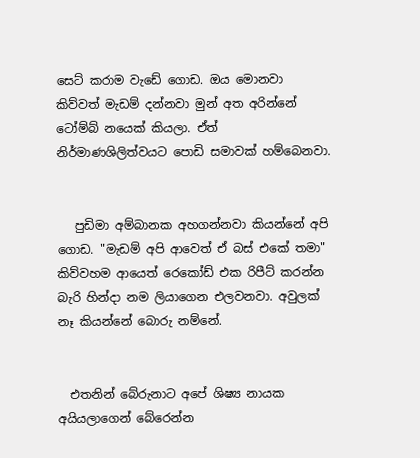සෙට් කරාම වැඩේ ගොඩ. ඔය මොනවා කිව්වත් මැඩම් දන්නවා මුන් අත අරින්නේ ටෝම්බ් නයෙක් කියලා. ඒත් නිර්මාණශිලිත්වයට පොඩි සමාවක් හම්බෙනවා.


   පුඩිමා අම්බානක අහගන්නවා කියන්නේ අපි ගොඩ. "මැඩම් අපි ආවෙත් ඒ බස් එකේ තමා" කිව්වහම ආයෙත් රෙකෝඩ් එක රිපීට් කරන්න බැරි හින්දා නම ලියාගෙන එලවනවා. අවුලක් නෑ කියන්නේ බොරු නම්නේ.


  එතනින් බේරුනාට අපේ ශිෂ්‍ය නායක අයියලාගෙන් බේරෙන්න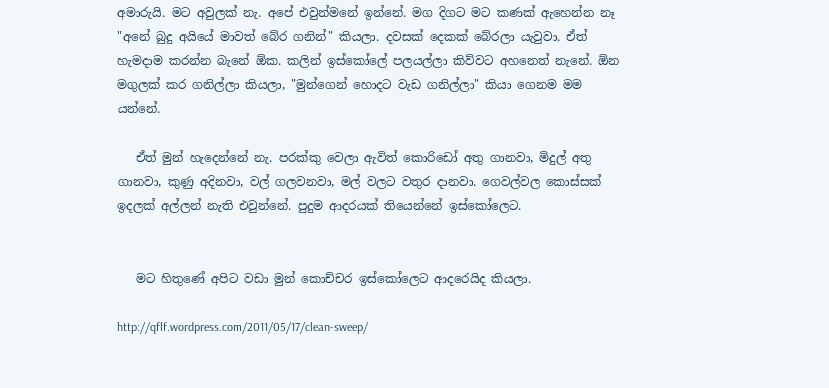අමාරුයි. මට අවුලක් නැ. අපේ එවුන්මනේ ඉන්නේ. මග දිගට මට කණක් ඇහෙන්න නෑ "අනේ බුදු අයියේ මාවත් බේර ගනින්" කියලා. දවසක් දෙකක් බේරලා යැවුවා. ඒත් හැමදාම කරන්න බැනේ ඕක. කලින් ඉස්කෝලේ පලයල්ලා කිව්වට අහනෙත් නැනේ. ඕන මගුලක් කර ගනිල්ලා කියලා, "මුන්ගෙන් හොදට වැඩ ගනිල්ලා" කියා ගෙනම මම යන්නේ.

   ඒත් මුන් හැදෙන්නේ නැ. පරක්කු වෙලා ඇවිත් කොරිඩෝ අතු ගානවා, මිදුල් අතු ගානවා, කුණු අදිනවා, වල් ගලවනවා, මල් වලට වතුර දානවා. ගෙවල්වල කොස්සක් ඉදලක් අල්ලන් නැති එවුන්නේ. පුදුම ආදරයක් තියෙන්නේ ඉස්කෝලෙට.


   මට හිතුණේ අපිට වඩා මුන් කොච්චර ඉස්කෝලෙට ආදරෙයිද කියලා.

http://qflf.wordpress.com/2011/05/17/clean-sweep/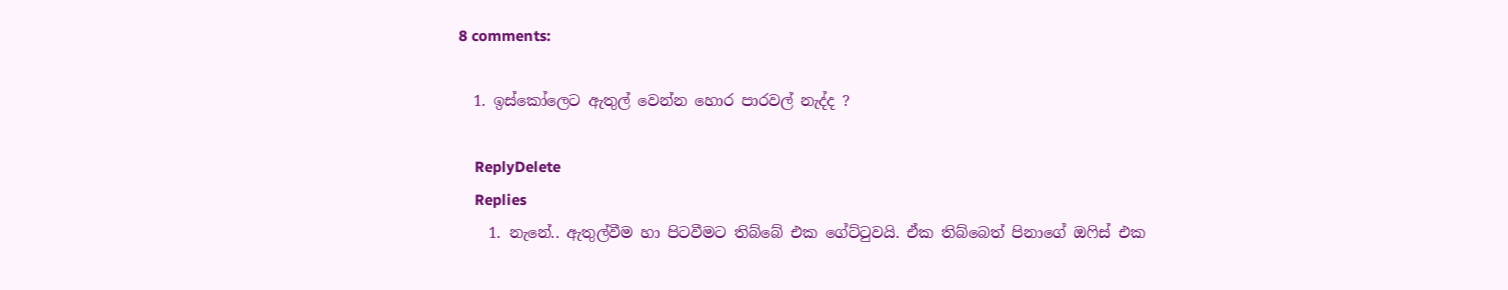8 comments:

  1. ඉස්කෝලෙට ඇතුල් වෙන්න හොර පාරවල් නැද්ද ?

    ReplyDelete
    Replies
    1. නැනේ.. ඇතුල්වීම හා පිටවීමට තිබ්බේ එක ගේට්ටුවයි. ඒක තිබ්බෙත් පිනාගේ ඔෆිස් එක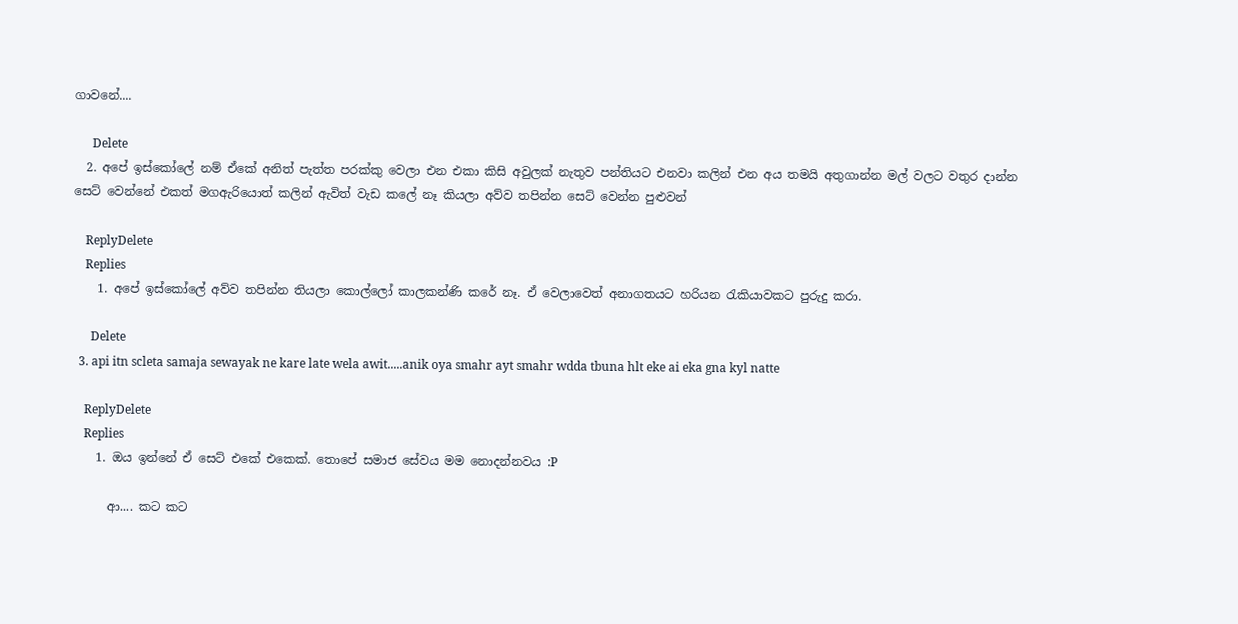ගාවනේ....

      Delete
  2. අපේ ඉස්කෝලේ නම් ඒකේ අනිත් පැත්ත පරක්කු වෙලා එන එකා කිසි අවුලක් නැතුව පන්තියට එනවා කලින් එන අය තමයි අතුගාන්න මල් වලට වතුර දාන්න සෙට් වෙන්නේ එකත් මගඇරියොත් කලින් ඇවිත් වැඩ කලේ නෑ කියලා අව්ව තපින්න සෙට් වෙන්න පුළුවන්

    ReplyDelete
    Replies
    1. අපේ ඉස්කෝලේ අව්ව තපින්න තියලා කොල්ලෝ කාලකන්ණි කරේ නෑ. ඒ වෙලාවෙත් අනාගතයට හරියන රැකියාවකට පුරුදු කරා.

      Delete
  3. api itn scleta samaja sewayak ne kare late wela awit.....anik oya smahr ayt smahr wdda tbuna hlt eke ai eka gna kyl natte

    ReplyDelete
    Replies
    1. ඔය ඉන්නේ ඒ සෙට් එකේ එකෙක්. තොපේ සමාජ සේවය මම නොදන්නවය :P

      ආ.... කට කට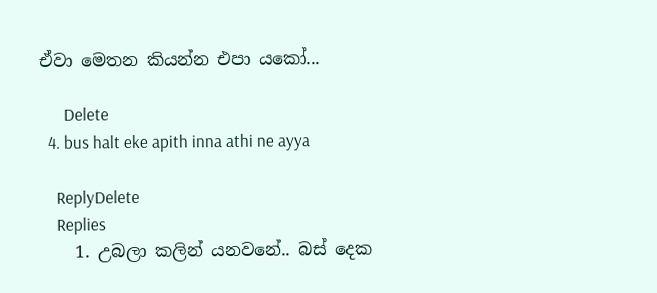ඒවා මෙතන කියන්න එපා යකෝ...

      Delete
  4. bus halt eke apith inna athi ne ayya

    ReplyDelete
    Replies
    1. උබලා කලින් යනවනේ.. බස් දෙක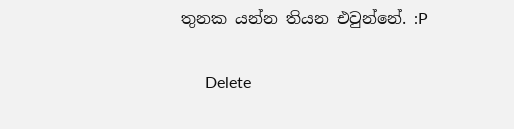තුනක යන්න තියන එවුන්නේ. :P

      Delete